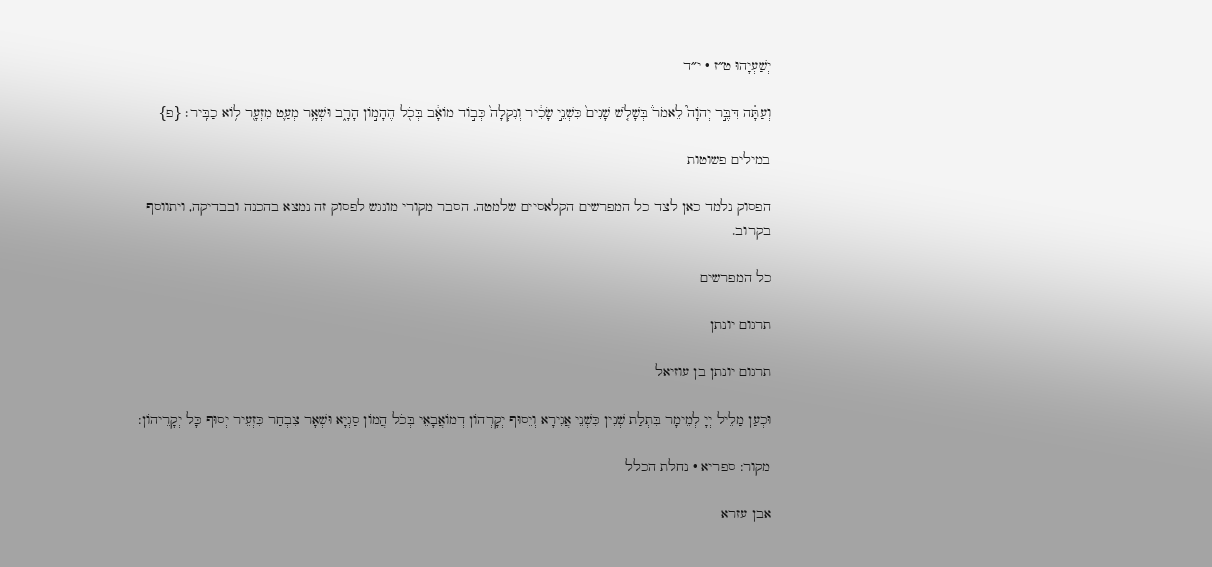יְשַׁעְיָהוּ ט״ז · י״ד

וְעַתָּ֗ה דִּבֶּ֣ר יְהֹוָה֮ לֵאמֹר֒ בְּשָׁלֹ֤שׁ שָׁנִים֙ כִּשְׁנֵ֣י שָׂכִ֔יר וְנִקְלָה֙ כְּב֣וֹד מוֹאָ֔ב בְּכֹ֖ל הֶהָמ֣וֹן הָרָ֑ב וּשְׁאָ֥ר מְעַ֛ט מִזְעָ֖ר ל֥וֹא כַבִּֽיר׃ {פ}

במילים פשוטות

הפסוק נלמד כאן לצד כל המפרשים הקלאסיים שלמטה. הסבר מקורי מונגש לפסוק זה נמצא בהכנה ובבדיקה, ויתווסף בקרוב.

כל המפרשים

תרגום יונתן

תרגום יונתן בן עוזיאל

וּכְעַן מַלֵיל יְיָ לְמֵימָר בִּתְלַת שְׁנִין כִּשְׁנֵי אֲגִירָא וְיֵסוּף יְקָרְהוֹן דְמוֹאֲבָאֵי בְּכֹל הֲמוֹן סַגְיָא וּשְׁאָר צִבְחַר כִּזְעֵיר יְסוּף כָּל יְקָרֵיהוֹן:

מקור: ספריא · נחלת הכלל

אבן עזרא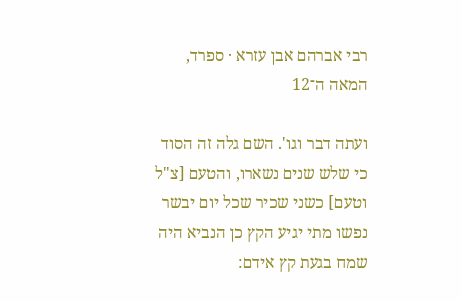רבי אברהם אבן עזרא · ספרד, המאה ה־12

ועתה דבר וגו'. השם גלה זה הסוד כי שלש שנים נשארו, והטעם [צ"ל וטעם] כשני שכיר שכל יום יבשר נפשו מתי יגיע הקץ כן הנביא היה שמח בגעת קץ אידם: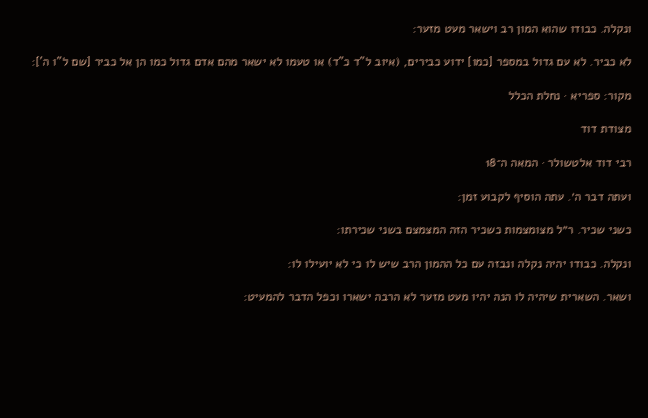ונקלה. כבודו שהוא המון רב וישאר מעט מזער:

לא כביר. לא עם גדול במספר [כמו] ידוע כבירים, (איוב ל"ד כ"ד) או טעמו לא ישאר מהם אדם גדול כמו הן אל כביר [שם ל"ו ה']:

מקור: ספריא · נחלת הכלל

מצודת דוד

רבי דוד אלטשולר · המאה ה־18

ועתה דבר ה׳. עתה הוסיף לקבוע זמן:

כשני שכיר. ר״ל מצומצמות כשכיר הזה המצמצם בשני שכירתו:

ונקלה. כבודו יהיה נקלה ונבזה עם כל ההמון הרב שיש לו כי לא יועילו לו:

ושאר. השארית שיהיה לו הנה יהיו מעט מזער לא הרבה ישארו וכפל הדבר להמעיט: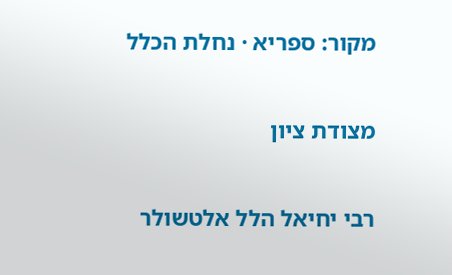מקור: ספריא · נחלת הכלל

מצודת ציון

רבי יחיאל הלל אלטשולר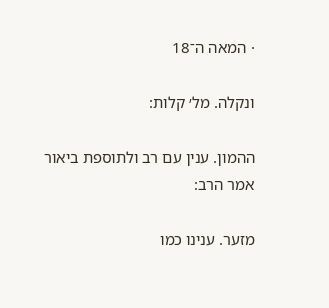· המאה ה־18

ונקלה. מל׳ קלות:

ההמון. ענין עם רב ולתוספת ביאור אמר הרב:

מזער. ענינו כמו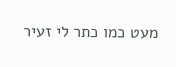מעט כמו כתר לי זעיר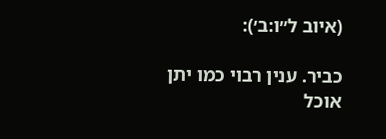(איוב ל״ו:ב׳):

כביר. ענין רבוי כמו יתן אוכל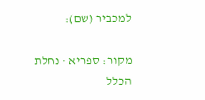למכביר (שם):

מקור: ספריא · נחלת הכלל